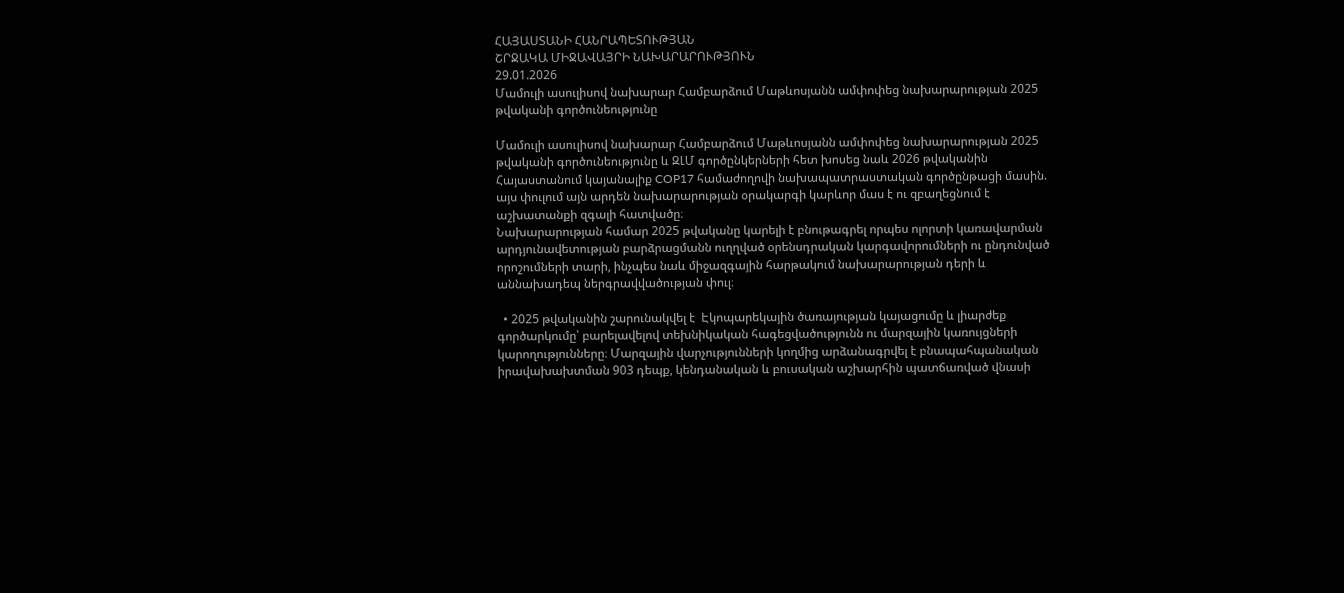ՀԱՅԱՍՏԱՆԻ ՀԱՆՐԱՊԵՏՈՒԹՅԱՆ
ՇՐՋԱԿԱ ՄԻՋԱՎԱՅՐԻ ՆԱԽԱՐԱՐՈՒԹՅՈՒՆ
29.01.2026
Մամուլի ասուլիսով նախարար Համբարձում Մաթևոսյանն ամփոփեց նախարարության 2025 թվականի գործունեությունը

Մամուլի ասուլիսով նախարար Համբարձում Մաթևոսյանն ամփոփեց նախարարության 2025 թվականի գործունեությունը և ԶԼՄ գործընկերների հետ խոսեց նաև 2026 թվականին Հայաստանում կայանալիք COP17 համաժողովի նախապատրաստական գործընթացի մասին. այս փուլում այն արդեն նախարարության օրակարգի կարևոր մաս է ու զբաղեցնում է աշխատանքի զգալի հատվածը։
Նախարարության համար 2025 թվականը կարելի է բնութագրել որպես ոլորտի կառավարման արդյունավետության բարձրացմանն ուղղված օրենսդրական կարգավորումների ու ընդունված որոշումների տարի, ինչպես նաև միջազգային հարթակում նախարարության դերի և աննախադեպ ներգրավվածության փուլ։

  • 2025 թվականին շարունակվել է  Էկոպարեկային ծառայության կայացումը և լիարժեք գործարկումը՝ բարելավելով տեխնիկական հագեցվածությունն ու մարզային կառույցների կարողությունները։ Մարզային վարչությունների կողմից արձանագրվել է բնապահպանական իրավախախտման 903 դեպք, կենդանական և բուսական աշխարհին պատճառված վնասի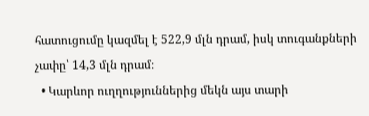հատուցումը կազմել է 522,9 մլն դրամ, իսկ տուգանքների չափը՝ 14,3 մլն դրամ։
  • Կարևոր ուղղություններից մեկն այս տարի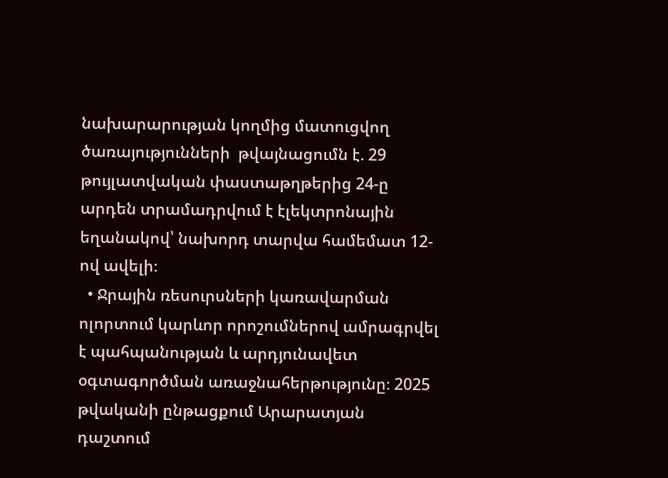նախարարության կողմից մատուցվող ծառայությունների  թվայնացումն է. 29 թույլատվական փաստաթղթերից 24-ը արդեն տրամադրվում է էլեկտրոնային եղանակով՝ նախորդ տարվա համեմատ 12-ով ավելի։
  • Ջրային ռեսուրսների կառավարման ոլորտում կարևոր որոշումներով ամրագրվել է պահպանության և արդյունավետ օգտագործման առաջնահերթությունը։ 2025 թվականի ընթացքում Արարատյան դաշտում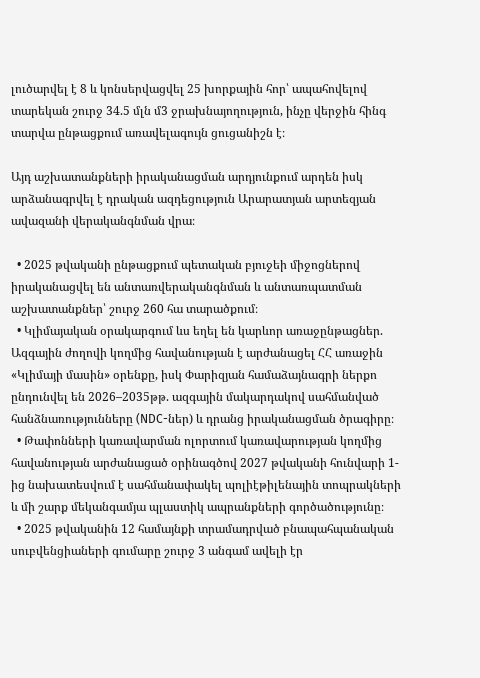լուծարվել է 8 և կոնսերվացվել 25 խորքային հոր՝ ապահովելով տարեկան շուրջ 34.5 մլն մ3 ջրախնայողություն, ինչը վերջին հինգ տարվա ընթացքում առավելագույն ցուցանիշն է։

Այդ աշխատանքների իրականացման արդյունքում արդեն իսկ արձանագրվել է դրական ազդեցություն Արարատյան արտեզյան ավազանի վերականգնման վրա։

  • 2025 թվականի ընթացքում պետական բյուջեի միջոցներով իրականացվել են անտառվերականգնման և անտառպատման աշխատանքներ՝ շուրջ 260 հա տարածքում։
  • Կլիմայական օրակարգում ևս եղել են կարևոր առաջընթացներ. Ազգային ժողովի կողմից հավանության է արժանացել ՀՀ առաջին «Կլիմայի մասին» օրենքը, իսկ Փարիզյան համաձայնագրի ներքո ընդունվել են 2026–2035թթ. ազգային մակարդակով սահմանված հանձնառությունները (NDC-ներ) և դրանց իրականացման ծրագիրը։
  • Թափոնների կառավարման ոլորտում կառավարության կողմից հավանության արժանացած օրինագծով 2027 թվականի հունվարի 1-ից նախատեսվում է սահմանափակել պոլիէթիլենային տոպրակների և մի շարք մեկանգամյա պլաստիկ ապրանքների գործածությունը։
  • 2025 թվականին 12 համայնքի տրամադրված բնապահպանական սուբվենցիաների գումարը շուրջ 3 անգամ ավելի էր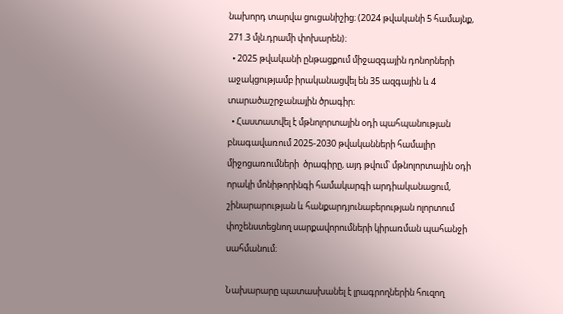նախորդ տարվա ցուցանիշից։ (2024 թվականի 5 համայնք, 271.3 մլն.դրամի փոխարեն)։
  • 2025 թվականի ընթացքում միջազգային դոնորների աջակցությամբ իրականացվել են 35 ազգային և 4 տարածաշրջանային ծրագիր։
  • Հաստատվել է մթնոլորտային օդի պահպանության բնագավառում 2025-2030 թվականների համալիր միջոցառումների  ծրագիրը, այդ թվում՝ մթնոլորտային օդի որակի մոնիթորինգի համակարգի արդիականացում, շինարարության և հանքարդյունաբերության ոլորտում փոշենստեցնող սարքավորումների կիրառման պահանջի սահմանում։

Նախարարը պատասխանել է լրագրողներին հուզող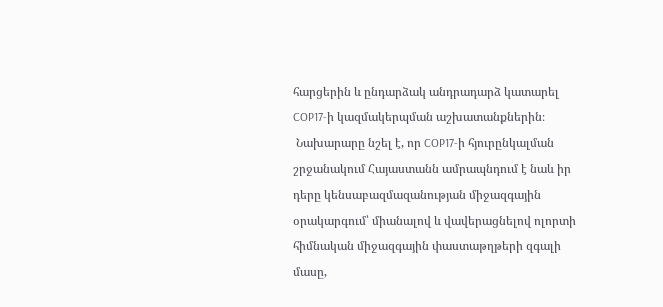հարցերին և ընդարձակ անդրադարձ կատարել  COP17-ի կազմակերպման աշխատանքներին։
 Նախարարը նշել է, որ COP17-ի հյուրընկալման շրջանակում Հայաստանն ամրապնդում է նաև իր դերը կենսաբազմազանության միջազգային օրակարգում՝ միանալով և վավերացնելով ոլորտի հիմնական միջազգային փաստաթղթերի զգալի մասը,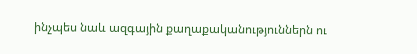ինչպես նաև ազգային քաղաքականություններն ու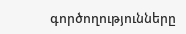գործողությունները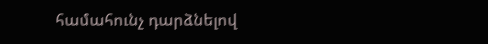համահունչ դարձնելով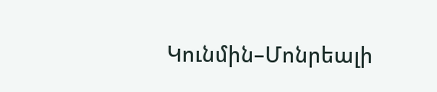Կունմին–Մոնրեալի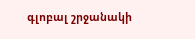գլոբալ շրջանակի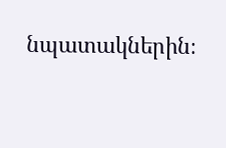նպատակներին։